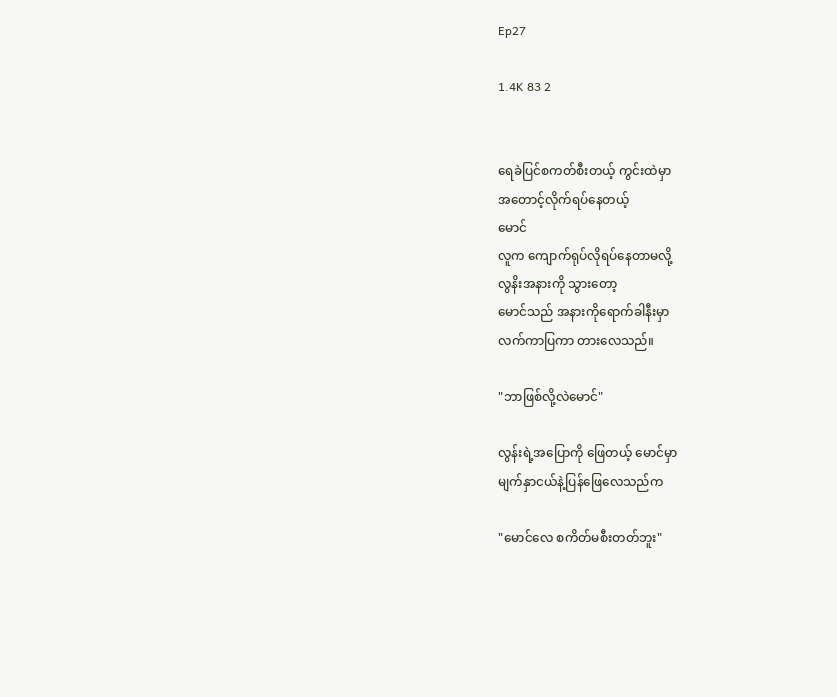Ep27

1.4K 83 2


ရေခဲပြင်စကတ်စီးတယ့် ကွင်းထဲမှာ
အတောင့်လိုက်ရပ်နေတယ့်
မောင်
လူက ကျောက်ရုပ်လိုရပ်နေတာမလို့
လွနိးအနားကို သွားတော့
မောင်သည် အနားကိုရောက်ခါနီးမှာ
လက်ကာပြကာ တားလေသည်။

"ဘာဖြစ်လို့လဲမောင်"

လွန်းရဲ့အပြောကို ဖြေတယ့် မောင်မှာ
မျက်နှာငယ်နဲ့ပြန်ဖြေလေသည်က

"မောင်လေ စကိတ်မစီးတတ်ဘူး"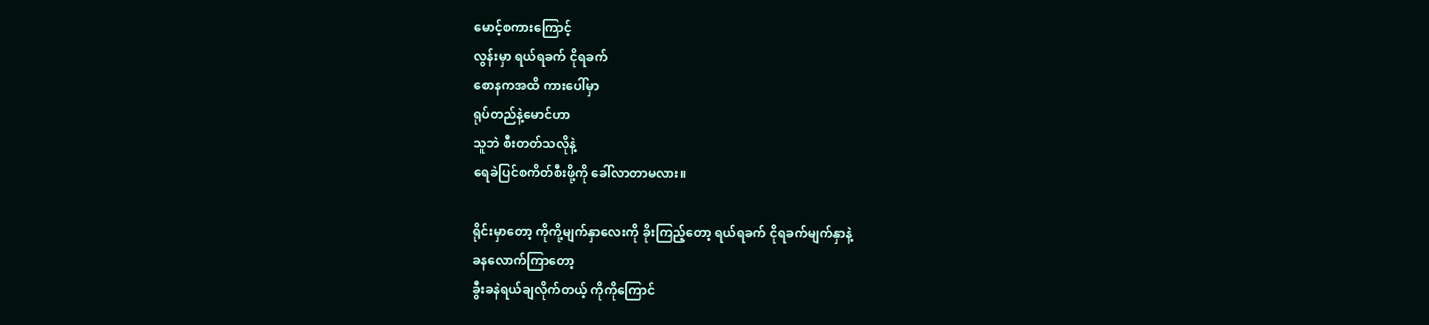မောင့်စကားကြောင့်
လွန်းမှာ ရယ်ရခက် ငိုရခက်
စောနကအထိ ကားပေါ်မှာ
ရုပ်တည်နဲ့မောင်ဟာ
သူဘဲ စီးတတ်သလိုနဲ့
ရေခဲပြင်စကိတ်စီးဖို့ကို ခေါ်လာတာမလား။

ရိုင်းမှာတော့ ကိုကို့မျက်နှာလေးကို ခိုးကြည့်တော့ ရယ်ရခက် ငိုရခက်မျက်နှာနဲ့
ခနလောက်ကြာတော့
ခွီးခနဲရယ်ချလိုက်တယ့် ကိုကိုကြောင်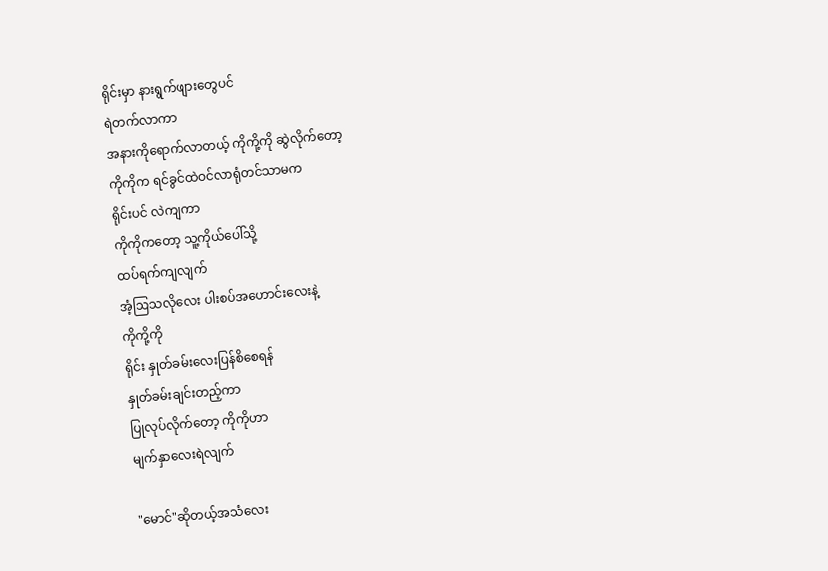ရိုင်းမှာ နားရွက်ဖျားတွေပင်
ရဲတက်လာကာ
အနားကိုရောက်လာတယ့် ကိုကို့ကို ဆွဲလိုက်တော့
ကိုကိုက ရင်ခွင်ထဲဝင်လာရုံတင်သာမက
ရိုင်းပင် လဲကျကာ
ကိုကိုကတော့ သူ့ကိုယ်ပေါ်သို့
ထပ်ရက်ကျလျက်
အံ့ဩသလိုလေး ပါးစပ်အဟောင်းလေးနဲ့
ကိုကို့ကို
ရိုင်း နှုတ်ခမ်းလေးပြန်စိစေရန်
နှုတ်ခမ်းချင်းတည့်ကာ
ပြုလုပ်လိုက်တော့ ကိုကိုဟာ
မျက်နှာလေးရဲလျက်

"မောင်"ဆိုတယ့်အသံလေး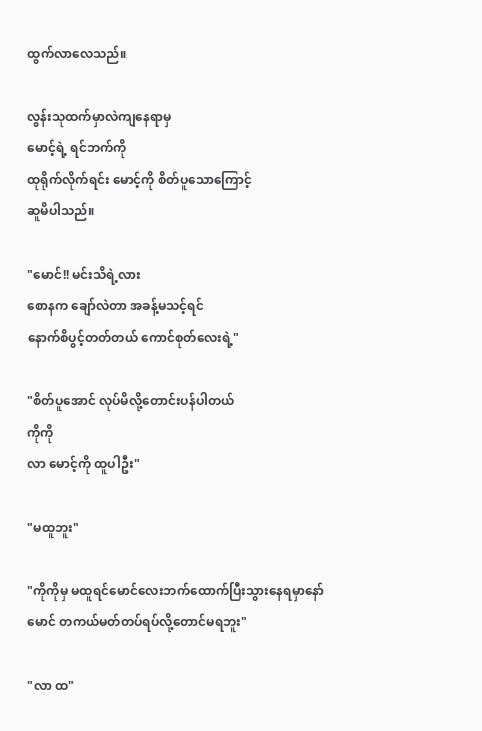ထွက်လာလေသည်။

လွန်းသုထက်မှာလဲကျနေရာမှ
မောင့်ရဲ့ ရင်ဘက်ကို
ထုရိုက်လိုက်ရင်း မောင့်ကို စိတ်ပူသောကြောင့်
ဆူမိပါသည်။

"မောင်!! မင်းသိရဲ့လား
စောနက ချော်လဲတာ အခန့်မသင့်ရင်
နောက်စိပွင့်တတ်တယ် ကောင်စုတ်လေးရဲ့"

"စိတ်ပူအောင် လုပ်မိလို့တောင်းပန်ပါတယ်
ကိုကို
လာ မောင့်ကို ထူပါဦး"

"မထူဘူး"

"ကိုကိုမှ မထူရင်မောင်လေးဘက်ထောက်ပြီးသွားနေရမှာနော်
မောင် တကယ်မတ်တပ်ရပ်လို့တောင်မရဘူး"

"လာ ထ"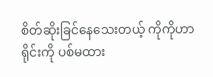စိတ်ဆိုးခြင်နေသေးတယ့် ကိုကိုဟာ
ရိုင်းကို ပစ်မထား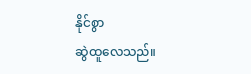နိုင်စွာ
ဆွဲထူလေသည်။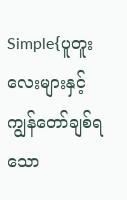Simple{ပူတူးလေးများနှင့် ကျွန်တော်ချစ်ရသော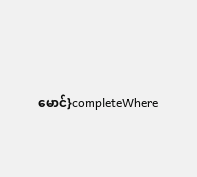မောင်}completeWhere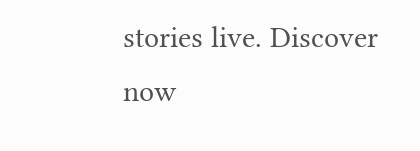stories live. Discover now